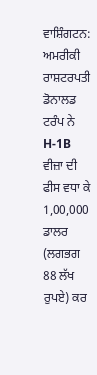ਵਾਸ਼ਿੰਗਟਨ: ਅਮਰੀਕੀ ਰਾਸ਼ਟਰਪਤੀ ਡੋਨਾਲਡ ਟਰੰਪ ਨੇ H-1B ਵੀਜ਼ਾ ਦੀ ਫੀਸ ਵਧਾ ਕੇ 1,00,000 ਡਾਲਰ (ਲਗਭਗ 88 ਲੱਖ ਰੁਪਏ) ਕਰ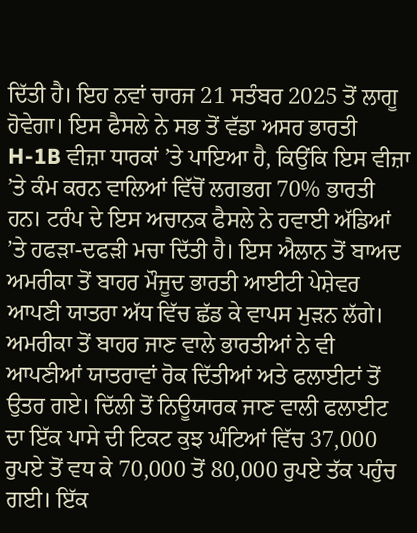ਦਿੱਤੀ ਹੈ। ਇਹ ਨਵਾਂ ਚਾਰਜ 21 ਸਤੰਬਰ 2025 ਤੋਂ ਲਾਗੂ ਹੋਵੇਗਾ। ਇਸ ਫੈਸਲੇ ਨੇ ਸਭ ਤੋਂ ਵੱਡਾ ਅਸਰ ਭਾਰਤੀ H-1B ਵੀਜ਼ਾ ਧਾਰਕਾਂ ’ਤੇ ਪਾਇਆ ਹੈ, ਕਿਉਂਕਿ ਇਸ ਵੀਜ਼ਾ ’ਤੇ ਕੰਮ ਕਰਨ ਵਾਲਿਆਂ ਵਿੱਚੋਂ ਲਗਭਗ 70% ਭਾਰਤੀ ਹਨ। ਟਰੰਪ ਦੇ ਇਸ ਅਚਾਨਕ ਫੈਸਲੇ ਨੇ ਹਵਾਈ ਅੱਡਿਆਂ ’ਤੇ ਹਫੜਾ-ਦਫੜੀ ਮਚਾ ਦਿੱਤੀ ਹੈ। ਇਸ ਐਲਾਨ ਤੋਂ ਬਾਅਦ ਅਮਰੀਕਾ ਤੋਂ ਬਾਹਰ ਮੌਜੂਦ ਭਾਰਤੀ ਆਈਟੀ ਪੇਸ਼ੇਵਰ ਆਪਣੀ ਯਾਤਰਾ ਅੱਧ ਵਿੱਚ ਛੱਡ ਕੇ ਵਾਪਸ ਮੁੜਨ ਲੱਗੇ।
ਅਮਰੀਕਾ ਤੋਂ ਬਾਹਰ ਜਾਣ ਵਾਲੇ ਭਾਰਤੀਆਂ ਨੇ ਵੀ ਆਪਣੀਆਂ ਯਾਤਰਾਵਾਂ ਰੋਕ ਦਿੱਤੀਆਂ ਅਤੇ ਫਲਾਈਟਾਂ ਤੋਂ ਉਤਰ ਗਏ। ਦਿੱਲੀ ਤੋਂ ਨਿਊਯਾਰਕ ਜਾਣ ਵਾਲੀ ਫਲਾਈਟ ਦਾ ਇੱਕ ਪਾਸੇ ਦੀ ਟਿਕਟ ਕੁਝ ਘੰਟਿਆਂ ਵਿੱਚ 37,000 ਰੁਪਏ ਤੋਂ ਵਧ ਕੇ 70,000 ਤੋਂ 80,000 ਰੁਪਏ ਤੱਕ ਪਹੁੰਚ ਗਈ। ਇੱਕ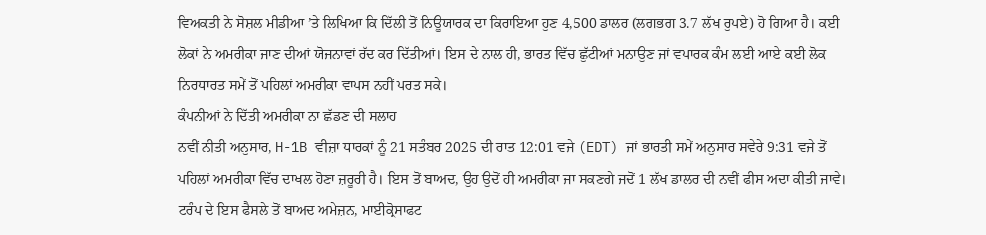ਵਿਅਕਤੀ ਨੇ ਸੋਸ਼ਲ ਮੀਡੀਆ ’ਤੇ ਲਿਖਿਆ ਕਿ ਦਿੱਲੀ ਤੋਂ ਨਿਊਯਾਰਕ ਦਾ ਕਿਰਾਇਆ ਹੁਣ 4,500 ਡਾਲਰ (ਲਗਭਗ 3.7 ਲੱਖ ਰੁਪਏ) ਹੋ ਗਿਆ ਹੈ। ਕਈ ਲੋਕਾਂ ਨੇ ਅਮਰੀਕਾ ਜਾਣ ਦੀਆਂ ਯੋਜਨਾਵਾਂ ਰੱਦ ਕਰ ਦਿੱਤੀਆਂ। ਇਸ ਦੇ ਨਾਲ ਹੀ, ਭਾਰਤ ਵਿੱਚ ਛੁੱਟੀਆਂ ਮਨਾਉਣ ਜਾਂ ਵਪਾਰਕ ਕੰਮ ਲਈ ਆਏ ਕਈ ਲੋਕ ਨਿਰਧਾਰਤ ਸਮੇਂ ਤੋਂ ਪਹਿਲਾਂ ਅਮਰੀਕਾ ਵਾਪਸ ਨਹੀਂ ਪਰਤ ਸਕੇ।
ਕੰਪਨੀਆਂ ਨੇ ਦਿੱਤੀ ਅਮਰੀਕਾ ਨਾ ਛੱਡਣ ਦੀ ਸਲਾਹ
ਨਵੀਂ ਨੀਤੀ ਅਨੁਸਾਰ, H-1B ਵੀਜ਼ਾ ਧਾਰਕਾਂ ਨੂੰ 21 ਸਤੰਬਰ 2025 ਦੀ ਰਾਤ 12:01 ਵਜੇ (EDT) ਜਾਂ ਭਾਰਤੀ ਸਮੇਂ ਅਨੁਸਾਰ ਸਵੇਰੇ 9:31 ਵਜੇ ਤੋਂ ਪਹਿਲਾਂ ਅਮਰੀਕਾ ਵਿੱਚ ਦਾਖਲ ਹੋਣਾ ਜ਼ਰੂਰੀ ਹੈ। ਇਸ ਤੋਂ ਬਾਅਦ, ਉਹ ਉਦੋਂ ਹੀ ਅਮਰੀਕਾ ਜਾ ਸਕਣਗੇ ਜਦੋਂ 1 ਲੱਖ ਡਾਲਰ ਦੀ ਨਵੀਂ ਫੀਸ ਅਦਾ ਕੀਤੀ ਜਾਵੇ।
ਟਰੰਪ ਦੇ ਇਸ ਫੈਸਲੇ ਤੋਂ ਬਾਅਦ ਅਮੇਜ਼ਨ, ਮਾਈਕ੍ਰੋਸਾਫਟ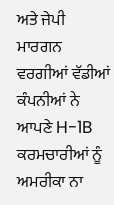ਅਤੇ ਜੇਪੀ ਮਾਰਗਨ ਵਰਗੀਆਂ ਵੱਡੀਆਂ ਕੰਪਨੀਆਂ ਨੇ ਆਪਣੇ H-1B ਕਰਮਚਾਰੀਆਂ ਨੂੰ ਅਮਰੀਕਾ ਨਾ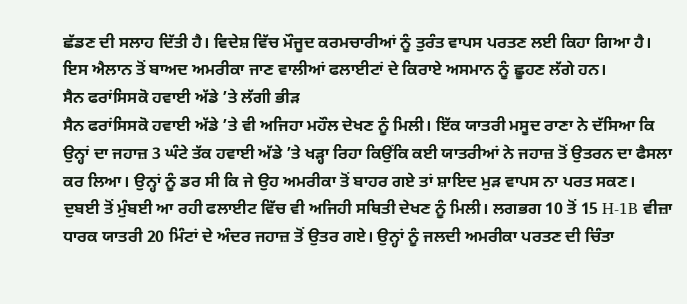ਛੱਡਣ ਦੀ ਸਲਾਹ ਦਿੱਤੀ ਹੈ। ਵਿਦੇਸ਼ ਵਿੱਚ ਮੌਜੂਦ ਕਰਮਚਾਰੀਆਂ ਨੂੰ ਤੁਰੰਤ ਵਾਪਸ ਪਰਤਣ ਲਈ ਕਿਹਾ ਗਿਆ ਹੈ। ਇਸ ਐਲਾਨ ਤੋਂ ਬਾਅਦ ਅਮਰੀਕਾ ਜਾਣ ਵਾਲੀਆਂ ਫਲਾਈਟਾਂ ਦੇ ਕਿਰਾਏ ਅਸਮਾਨ ਨੂੰ ਛੂਹਣ ਲੱਗੇ ਹਨ।
ਸੈਨ ਫਰਾਂਸਿਸਕੋ ਹਵਾਈ ਅੱਡੇ ’ਤੇ ਲੱਗੀ ਭੀੜ
ਸੈਨ ਫਰਾਂਸਿਸਕੋ ਹਵਾਈ ਅੱਡੇ ’ਤੇ ਵੀ ਅਜਿਹਾ ਮਹੌਲ ਦੇਖਣ ਨੂੰ ਮਿਲੀ। ਇੱਕ ਯਾਤਰੀ ਮਸੂਦ ਰਾਣਾ ਨੇ ਦੱਸਿਆ ਕਿ ਉਨ੍ਹਾਂ ਦਾ ਜਹਾਜ਼ 3 ਘੰਟੇ ਤੱਕ ਹਵਾਈ ਅੱਡੇ ’ਤੇ ਖੜ੍ਹਾ ਰਿਹਾ ਕਿਉਂਕਿ ਕਈ ਯਾਤਰੀਆਂ ਨੇ ਜਹਾਜ਼ ਤੋਂ ਉਤਰਨ ਦਾ ਫੈਸਲਾ ਕਰ ਲਿਆ। ਉਨ੍ਹਾਂ ਨੂੰ ਡਰ ਸੀ ਕਿ ਜੇ ਉਹ ਅਮਰੀਕਾ ਤੋਂ ਬਾਹਰ ਗਏ ਤਾਂ ਸ਼ਾਇਦ ਮੁੜ ਵਾਪਸ ਨਾ ਪਰਤ ਸਕਣ।
ਦੁਬਈ ਤੋਂ ਮੁੰਬਈ ਆ ਰਹੀ ਫਲਾਈਟ ਵਿੱਚ ਵੀ ਅਜਿਹੀ ਸਥਿਤੀ ਦੇਖਣ ਨੂੰ ਮਿਲੀ। ਲਗਭਗ 10 ਤੋਂ 15 H-1B ਵੀਜ਼ਾ ਧਾਰਕ ਯਾਤਰੀ 20 ਮਿੰਟਾਂ ਦੇ ਅੰਦਰ ਜਹਾਜ਼ ਤੋਂ ਉਤਰ ਗਏ। ਉਨ੍ਹਾਂ ਨੂੰ ਜਲਦੀ ਅਮਰੀਕਾ ਪਰਤਣ ਦੀ ਚਿੰਤਾ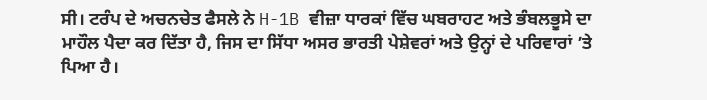ਸੀ। ਟਰੰਪ ਦੇ ਅਚਨਚੇਤ ਫੈਸਲੇ ਨੇ H-1B ਵੀਜ਼ਾ ਧਾਰਕਾਂ ਵਿੱਚ ਘਬਰਾਹਟ ਅਤੇ ਭੰਬਲਭੂਸੇ ਦਾ ਮਾਹੌਲ ਪੈਦਾ ਕਰ ਦਿੱਤਾ ਹੈ, ਜਿਸ ਦਾ ਸਿੱਧਾ ਅਸਰ ਭਾਰਤੀ ਪੇਸ਼ੇਵਰਾਂ ਅਤੇ ਉਨ੍ਹਾਂ ਦੇ ਪਰਿਵਾਰਾਂ ’ਤੇ ਪਿਆ ਹੈ।